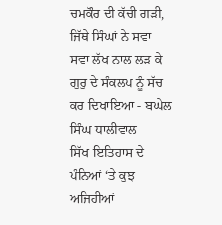ਚਮਕੌਰ ਦੀ ਕੱਚੀ ਗੜੀ, ਜਿੱਥੇ ਸਿੰਘਾਂ ਨੇ ਸਵਾ ਸਵਾ ਲੱਖ ਨਾਲ ਲੜ ਕੇ ਗੁਰੁ ਦੇ ਸੰਕਲਪ ਨੂੰ ਸੱਚ ਕਰ ਦਿਖਾਇਆ - ਬਘੇਲ ਸਿੰਘ ਧਾਲੀਵਾਲ
ਸਿੱਖ ਇਤਿਹਾਸ ਦੇ ਪੰਨਿਆਂ ‘ਤੇ ਕੁਝ ਅਜਿਹੀਆਂ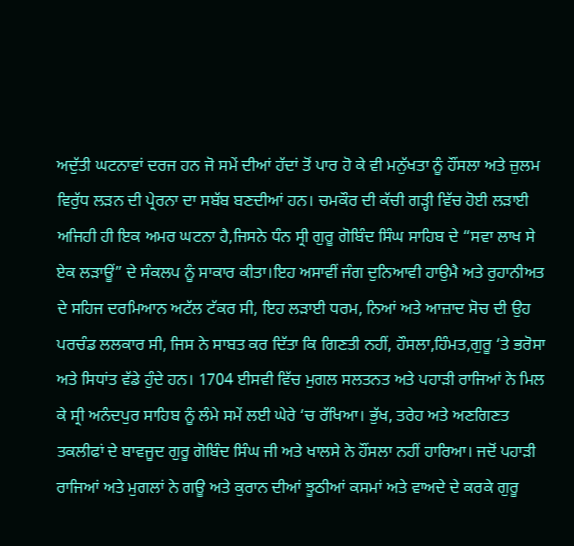ਅਦੁੱਤੀ ਘਟਨਾਵਾਂ ਦਰਜ ਹਨ ਜੋ ਸਮੇਂ ਦੀਆਂ ਹੱਦਾਂ ਤੋਂ ਪਾਰ ਹੋ ਕੇ ਵੀ ਮਨੁੱਖਤਾ ਨੂੰ ਹੌਂਸਲਾ ਅਤੇ ਜ਼ੁਲਮ ਵਿਰੁੱਧ ਲੜਨ ਦੀ ਪ੍ਰੇਰਨਾ ਦਾ ਸਬੱਬ ਬਣਦੀਆਂ ਹਨ। ਚਮਕੌਰ ਦੀ ਕੱਚੀ ਗੜ੍ਹੀ ਵਿੱਚ ਹੋਈ ਲੜਾਈ ਅਜਿਹੀ ਹੀ ਇਕ ਅਮਰ ਘਟਨਾ ਹੈ,ਜਿਸਨੇ ਧੰਨ ਸ੍ਰੀ ਗੁਰੂ ਗੋਬਿੰਦ ਸਿੰਘ ਸਾਹਿਬ ਦੇ “ਸਵਾ ਲਾਖ ਸੇ ਏਕ ਲੜਾਊਂ” ਦੇ ਸੰਕਲਪ ਨੂੰ ਸਾਕਾਰ ਕੀਤਾ।ਇਹ ਅਸਾਵੀਂ ਜੰਗ ਦੁਨਿਆਵੀ ਹਾਉਮੈ ਅਤੇ ਰੁਹਾਨੀਅਤ ਦੇ ਸਹਿਜ ਦਰਮਿਆਨ ਅਟੱਲ ਟੱਕਰ ਸੀ, ਇਹ ਲੜਾਈ ਧਰਮ, ਨਿਆਂ ਅਤੇ ਆਜ਼ਾਦ ਸੋਚ ਦੀ ਉਹ ਪਰਚੰਡ ਲਲਕਾਰ ਸੀ, ਜਿਸ ਨੇ ਸਾਬਤ ਕਰ ਦਿੱਤਾ ਕਿ ਗਿਣਤੀ ਨਹੀਂ, ਹੌਸਲਾ,ਹਿੰਮਤ,ਗੁਰੂ ‘ਤੇ ਭਰੋਸਾ ਅਤੇ ਸਿਧਾਂਤ ਵੱਡੇ ਹੁੰਦੇ ਹਨ। 1704 ਈਸਵੀ ਵਿੱਚ ਮੁਗਲ ਸਲਤਨਤ ਅਤੇ ਪਹਾੜੀ ਰਾਜਿਆਂ ਨੇ ਮਿਲ ਕੇ ਸ੍ਰੀ ਅਨੰਦਪੁਰ ਸਾਹਿਬ ਨੂੰ ਲੰਮੇ ਸਮੇਂ ਲਈ ਘੇਰੇ ‘ਚ ਰੱਖਿਆ। ਭੁੱਖ, ਤਰੇਹ ਅਤੇ ਅਣਗਿਣਤ ਤਕਲੀਫਾਂ ਦੇ ਬਾਵਜੂਦ ਗੁਰੂ ਗੋਬਿੰਦ ਸਿੰਘ ਜੀ ਅਤੇ ਖਾਲਸੇ ਨੇ ਹੌਂਸਲਾ ਨਹੀਂ ਹਾਰਿਆ। ਜਦੋਂ ਪਹਾੜੀ ਰਾਜਿਆਂ ਅਤੇ ਮੁਗਲਾਂ ਨੇ ਗਊ ਅਤੇ ਕੁਰਾਨ ਦੀਆਂ ਝੂਠੀਆਂ ਕਸਮਾਂ ਅਤੇ ਵਾਅਦੇ ਦੇ ਕਰਕੇ ਗੁਰੂ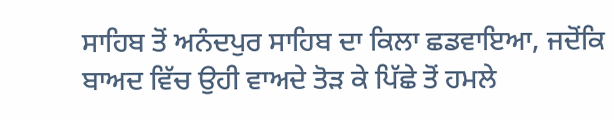ਸਾਹਿਬ ਤੋਂ ਅਨੰਦਪੁਰ ਸਾਹਿਬ ਦਾ ਕਿਲਾ ਛਡਵਾਇਆ, ਜਦੋਂਕਿ ਬਾਅਦ ਵਿੱਚ ਉਹੀ ਵਾਅਦੇ ਤੋੜ ਕੇ ਪਿੱਛੇ ਤੋਂ ਹਮਲੇ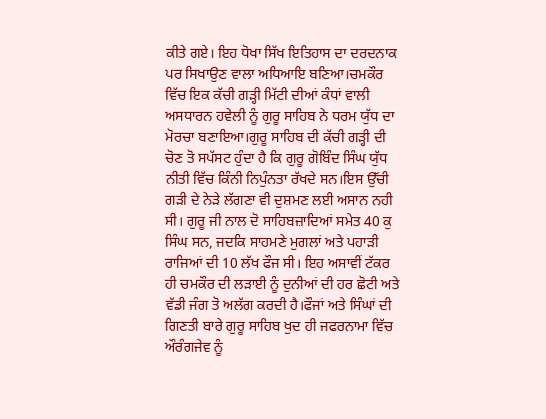ਕੀਤੇ ਗਏ। ਇਹ ਧੋਖਾ ਸਿੱਖ ਇਤਿਹਾਸ ਦਾ ਦਰਦਨਾਕ ਪਰ ਸਿਖਾਉਣ ਵਾਲਾ ਅਧਿਆਇ ਬਣਿਆ।ਚਮਕੌਰ ਵਿੱਚ ਇਕ ਕੱਚੀ ਗੜ੍ਹੀ ਮਿੱਟੀ ਦੀਆਂ ਕੰਧਾਂ ਵਾਲੀ ਅਸਧਾਰਨ ਹਵੇਲੀ ਨੂੰ ਗੁਰੂ ਸਾਹਿਬ ਨੇ ਧਰਮ ਯੁੱਧ ਦਾ ਮੋਰਚਾ ਬਣਾਇਆ।ਗੁਰੂ ਸਾਹਿਬ ਦੀ ਕੱਚੀ ਗੜ੍ਹੀ ਦੀ ਚੋਣ ਤੋ ਸਪੱਸਟ ਹੁੰਦਾ ਹੈ ਕਿ ਗੁਰੂ ਗੋਬਿੰਦ ਸਿੰਘ ਯੁੱਧ ਨੀਤੀ ਵਿੱਚ ਕਿੰਨੀ ਨਿਪੁੰਨਤਾ ਰੱਖਦੇ ਸਨ।ਇਸ ਉੱਚੀ ਗੜੀ ਦੇ ਨੇੜੇ ਲੱਗਣਾ ਵੀ ਦੁਸ਼ਮਣ ਲਈ ਅਸਾਨ ਨਹੀ ਸੀ। ਗੁਰੂ ਜੀ ਨਾਲ ਦੋ ਸਾਹਿਬਜ਼ਾਦਿਆਂ ਸਮੇਤ 40 ਕੁ ਸਿੰਘ ਸਨ, ਜਦਕਿ ਸਾਹਮਣੇ ਮੁਗਲਾਂ ਅਤੇ ਪਹਾੜੀ ਰਾਜਿਆਂ ਦੀ 10 ਲੱਖ ਫੌਜ ਸੀ। ਇਹ ਅਸਾਵੀਂ ਟੱਕਰ ਹੀ ਚਮਕੌਰ ਦੀ ਲੜਾਈ ਨੂੰ ਦੁਨੀਆਂ ਦੀ ਹਰ ਛੋਟੀ ਅਤੇ ਵੱਡੀ ਜੰਗ ਤੋ ਅਲੱਗ ਕਰਦੀ ਹੈ।ਫੌਜਾਂ ਅਤੇ ਸਿੰਘਾਂ ਦੀ ਗਿਣਤੀ ਬਾਰੇ ਗੁਰੂ ਸਾਹਿਬ ਖੁਦ ਹੀ ਜਫਰਨਾਮਾ ਵਿੱਚ ਔਰੰਗਜੇਵ ਨੂੰ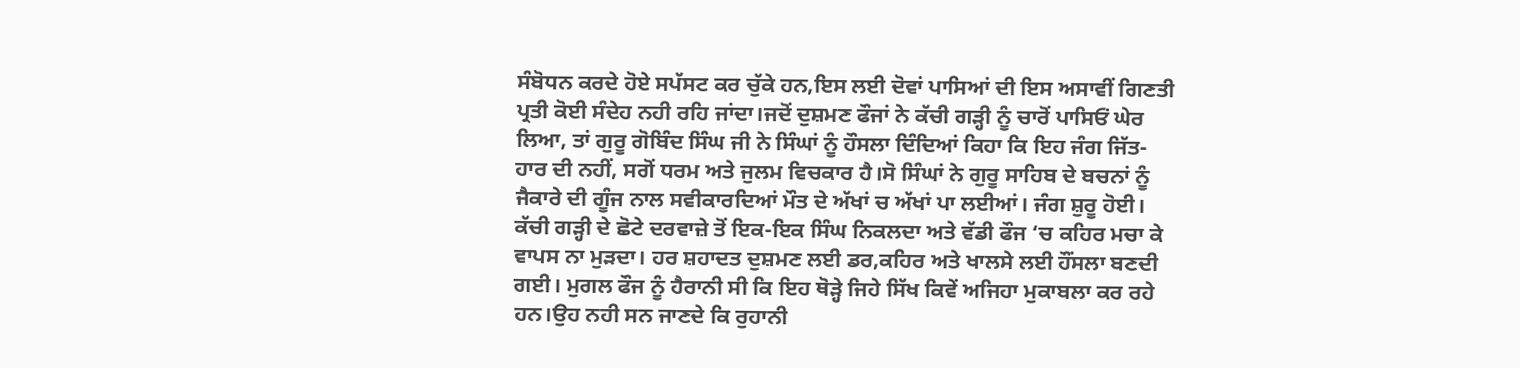ਸੰਬੋਧਨ ਕਰਦੇ ਹੋਏ ਸਪੱਸਟ ਕਰ ਚੁੱਕੇ ਹਨ,ਇਸ ਲਈ ਦੋਵਾਂ ਪਾਸਿਆਂ ਦੀ ਇਸ ਅਸਾਵੀਂ ਗਿਣਤੀ ਪ੍ਰਤੀ ਕੋਈ ਸੰਦੇਹ ਨਹੀ ਰਹਿ ਜਾਂਦਾ।ਜਦੋਂ ਦੁਸ਼ਮਣ ਫੌਜਾਂ ਨੇ ਕੱਚੀ ਗੜ੍ਹੀ ਨੂੰ ਚਾਰੋਂ ਪਾਸਿਓਂ ਘੇਰ ਲਿਆ, ਤਾਂ ਗੁਰੂ ਗੋਬਿੰਦ ਸਿੰਘ ਜੀ ਨੇ ਸਿੰਘਾਂ ਨੂੰ ਹੌਸਲਾ ਦਿੰਦਿਆਂ ਕਿਹਾ ਕਿ ਇਹ ਜੰਗ ਜਿੱਤ-ਹਾਰ ਦੀ ਨਹੀਂ, ਸਗੋਂ ਧਰਮ ਅਤੇ ਜੁਲਮ ਵਿਚਕਾਰ ਹੈ।ਸੋ ਸਿੰਘਾਂ ਨੇ ਗੁਰੂ ਸਾਹਿਬ ਦੇ ਬਚਨਾਂ ਨੂੰ ਜੈਕਾਰੇ ਦੀ ਗੂੰਜ ਨਾਲ ਸਵੀਕਾਰਦਿਆਂ ਮੌਤ ਦੇ ਅੱਖਾਂ ਚ ਅੱਖਾਂ ਪਾ ਲਈਆਂ। ਜੰਗ ਸ਼ੁਰੂ ਹੋਈ। ਕੱਚੀ ਗੜ੍ਹੀ ਦੇ ਛੋਟੇ ਦਰਵਾਜ਼ੇ ਤੋਂ ਇਕ-ਇਕ ਸਿੰਘ ਨਿਕਲਦਾ ਅਤੇ ਵੱਡੀ ਫੌਜ ‘ਚ ਕਹਿਰ ਮਚਾ ਕੇ ਵਾਪਸ ਨਾ ਮੁੜਦਾ। ਹਰ ਸ਼ਹਾਦਤ ਦੁਸ਼ਮਣ ਲਈ ਡਰ,ਕਹਿਰ ਅਤੇ ਖਾਲਸੇ ਲਈ ਹੌਂਸਲਾ ਬਣਦੀ ਗਈ। ਮੁਗਲ ਫੌਜ ਨੂੰ ਹੈਰਾਨੀ ਸੀ ਕਿ ਇਹ ਥੋੜ੍ਹੇ ਜਿਹੇ ਸਿੱਖ ਕਿਵੇਂ ਅਜਿਹਾ ਮੁਕਾਬਲਾ ਕਰ ਰਹੇ ਹਨ।ਉਹ ਨਹੀ ਸਨ ਜਾਣਦੇ ਕਿ ਰੁਹਾਨੀ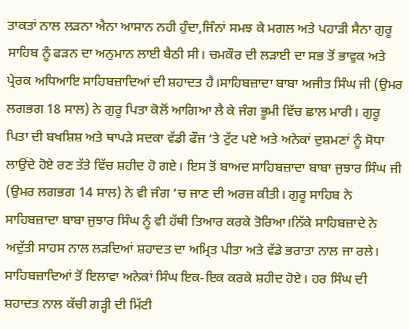ਤਾਕਤਾਂ ਨਾਲ ਲੜਨਾ ਐਨਾ ਆਸਾਨ ਨਹੀ ਹੁੰਦਾ,ਜਿੰਨਾਂ ਸਮਝ ਕੇ ਮਗਲ ਅਤੇ ਪਹਾੜੀ ਸੈਨਾ ਗੁਰੂ ਸਾਹਿਬ ਨੂੰ ਫੜਨ ਦਾ ਅਨੁਮਾਨ ਲਾਈ ਬੈਠੀ ਸੀ। ਚਮਕੌਰ ਦੀ ਲੜਾਈ ਦਾ ਸਭ ਤੋਂ ਭਾਵੁਕ ਅਤੇ ਪ੍ਰੇਰਕ ਅਧਿਆਇ ਸਾਹਿਬਜ਼ਾਦਿਆਂ ਦੀ ਸ਼ਹਾਦਤ ਹੈ।ਸਾਹਿਬਜ਼ਾਦਾ ਬਾਬਾ ਅਜੀਤ ਸਿੰਘ ਜੀ (ਉਮਰ ਲਗਭਗ 18 ਸਾਲ) ਨੇ ਗੁਰੂ ਪਿਤਾ ਕੋਲੋਂ ਆਗਿਆ ਲੈ ਕੇ ਜੰਗ ਭੂਮੀ ਵਿੱਚ ਛਾਲ ਮਾਰੀ। ਗੁਰੂ ਪਿਤਾ ਦੀ ਬਖਸ਼ਿਸ਼ ਅਤੇ ਥਾਪੜੇ ਸਦਕਾ ਵੱਡੀ ਫੌਜ ‘ਤੇ ਟੁੱਟ ਪਏ ਅਤੇ ਅਨੇਕਾਂ ਦੁਸ਼ਮਣਾਂ ਨੂੰ ਸੋਧਾ ਲਾਉਂਦੇ ਹੋਏ ਰਣ ਤੱਤੇ ਵਿੱਚ ਸ਼ਹੀਦ ਹੋ ਗਏ। ਇਸ ਤੋਂ ਬਾਅਦ ਸਾਹਿਬਜ਼ਾਦਾ ਬਾਬਾ ਜੁਝਾਰ ਸਿੰਘ ਜੀ (ਉਮਰ ਲਗਭਗ 14 ਸਾਲ) ਨੇ ਵੀ ਜੰਗ ‘ਚ ਜਾਣ ਦੀ ਅਰਜ਼ ਕੀਤੀ। ਗੁਰੂ ਸਾਹਿਬ ਨੇ ਸਾਹਿਬਜ਼ਾਦਾ ਬਾਬਾ ਜੁਝਾਰ ਸਿੰਘ ਨੂੰ ਵੀ ਹੱਥੀ ਤਿਆਰ ਕਰਕੇ ਤੋਰਿਆ।ਨਿੱਕੇ ਸਾਹਿਬਜ਼ਾਦੇ ਨੇ ਅਦੁੱਤੀ ਸਾਹਸ ਨਾਲ ਲੜਦਿਆਂ ਸ਼ਹਾਦਤ ਦਾ ਅਮ੍ਰਿਤ ਪੀਤਾ ਅਤੇ ਵੱਡੇ ਭਰਾਤਾ ਨਾਲ ਜਾ ਰਲੇ। ਸਾਹਿਬਜ਼ਾਦਿਆਂ ਤੋਂ ਇਲਾਵਾ ਅਨੇਕਾਂ ਸਿੰਘ ਇਕ-ਇਕ ਕਰਕੇ ਸ਼ਹੀਦ ਹੋਏ। ਹਰ ਸਿੰਘ ਦੀ ਸ਼ਹਾਦਤ ਨਾਲ ਕੱਚੀ ਗੜ੍ਹੀ ਦੀ ਮਿੱਟੀ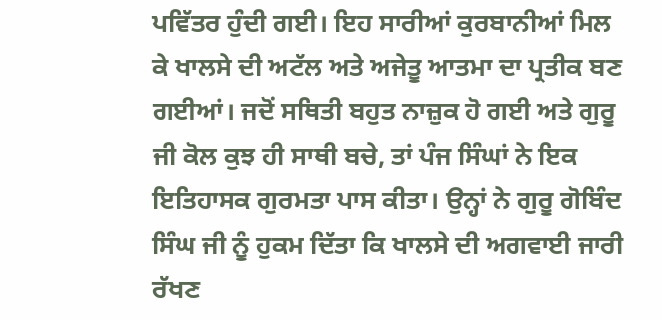ਪਵਿੱਤਰ ਹੁੰਦੀ ਗਈ। ਇਹ ਸਾਰੀਆਂ ਕੁਰਬਾਨੀਆਂ ਮਿਲ ਕੇ ਖਾਲਸੇ ਦੀ ਅਟੱਲ ਅਤੇ ਅਜੇਤੂ ਆਤਮਾ ਦਾ ਪ੍ਰਤੀਕ ਬਣ ਗਈਆਂ। ਜਦੋਂ ਸਥਿਤੀ ਬਹੁਤ ਨਾਜ਼ੁਕ ਹੋ ਗਈ ਅਤੇ ਗੁਰੂ ਜੀ ਕੋਲ ਕੁਝ ਹੀ ਸਾਥੀ ਬਚੇ, ਤਾਂ ਪੰਜ ਸਿੰਘਾਂ ਨੇ ਇਕ ਇਤਿਹਾਸਕ ਗੁਰਮਤਾ ਪਾਸ ਕੀਤਾ। ਉਨ੍ਹਾਂ ਨੇ ਗੁਰੂ ਗੋਬਿੰਦ ਸਿੰਘ ਜੀ ਨੂੰ ਹੁਕਮ ਦਿੱਤਾ ਕਿ ਖਾਲਸੇ ਦੀ ਅਗਵਾਈ ਜਾਰੀ ਰੱਖਣ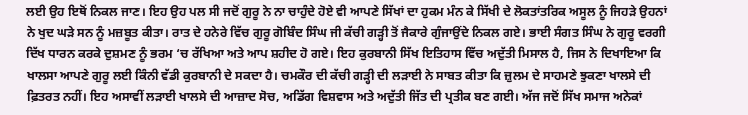ਲਈ ਉਹ ਇਥੋਂ ਨਿਕਲ ਜਾਣ। ਇਹ ਉਹ ਪਲ ਸੀ ਜਦੋਂ ਗੁਰੂ ਨੇ ਨਾ ਚਾਹੁੰਦੇ ਹੋਏ ਵੀ ਆਪਣੇ ਸਿੱਖਾਂ ਦਾ ਹੁਕਮ ਮੰਨ ਕੇ ਸਿੱਖੀ ਦੇ ਲੋਕਤਾਂਤਰਿਕ ਅਸੂਲ ਨੂੰ ਜਿਹੜੇ ਉਹਨਾਂ ਨੇ ਖੁਦ ਘੜੇ ਸਨ ਨੂੰ ਮਜ਼ਬੂਤ ਕੀਤਾ। ਰਾਤ ਦੇ ਹਨੇਰੇ ਵਿੱਚ ਗੁਰੂ ਗੋਬਿੰਦ ਸਿੰਘ ਜੀ ਕੱਚੀ ਗੜ੍ਹੀ ਤੋਂ ਜੈਕਾਰੇ ਗੁੰਜਾਉਂਦੇ ਨਿਕਲ ਗਏ। ਭਾਈ ਸੰਗਤ ਸਿੰਘ ਨੇ ਗੁਰੂ ਵਰਗੀ ਦਿੱਖ ਧਾਰਨ ਕਰਕੇ ਦੁਸ਼ਮਣ ਨੂੰ ਭਰਮ ‘ਚ ਰੱਖਿਆ ਅਤੇ ਆਪ ਸ਼ਹੀਦ ਹੋ ਗਏ। ਇਹ ਕੁਰਬਾਨੀ ਸਿੱਖ ਇਤਿਹਾਸ ਵਿੱਚ ਅਦੁੱਤੀ ਮਿਸਾਲ ਹੈ, ਜਿਸ ਨੇ ਦਿਖਾਇਆ ਕਿ ਖਾਲਸਾ ਆਪਣੇ ਗੁਰੂ ਲਈ ਕਿੰਨੀ ਵੱਡੀ ਕੁਰਬਾਨੀ ਦੇ ਸਕਦਾ ਹੈ। ਚਮਕੌਰ ਦੀ ਕੱਚੀ ਗੜ੍ਹੀ ਦੀ ਲੜਾਈ ਨੇ ਸਾਬਤ ਕੀਤਾ ਕਿ ਜ਼ੁਲਮ ਦੇ ਸਾਹਮਣੇ ਝੁਕਣਾ ਖਾਲਸੇ ਦੀ ਫ਼ਿਤਰਤ ਨਹੀਂ। ਇਹ ਅਸਾਵੀਂ ਲੜਾਈ ਖਾਲਸੇ ਦੀ ਆਜ਼ਾਦ ਸੋਚ, ਅਡਿੱਗ ਵਿਸ਼ਵਾਸ ਅਤੇ ਅਦੁੱਤੀ ਜਿੱਤ ਦੀ ਪ੍ਰਤੀਕ ਬਣ ਗਈ। ਅੱਜ ਜਦੋਂ ਸਿੱਖ ਸਮਾਜ ਅਨੇਕਾਂ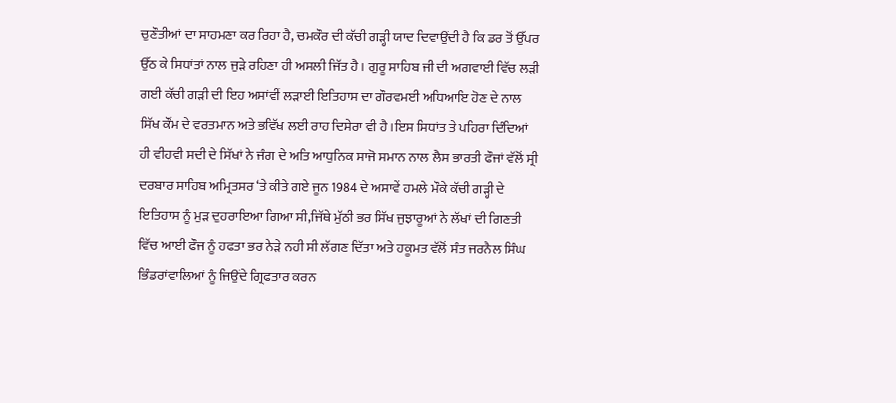ਚੁਣੌਤੀਆਂ ਦਾ ਸਾਹਮਣਾ ਕਰ ਰਿਹਾ ਹੈ, ਚਮਕੌਰ ਦੀ ਕੱਚੀ ਗੜ੍ਹੀ ਯਾਦ ਦਿਵਾਉਂਦੀ ਹੈ ਕਿ ਡਰ ਤੋਂ ਉੱਪਰ ਉੱਠ ਕੇ ਸਿਧਾਂਤਾਂ ਨਾਲ ਜੁੜੇ ਰਹਿਣਾ ਹੀ ਅਸਲੀ ਜਿੱਤ ਹੈ। ਗੁਰੂ ਸਾਹਿਬ ਜੀ ਦੀ ਅਗਵਾਈ ਵਿੱਚ ਲੜੀ ਗਈ ਕੱਚੀ ਗੜੀ ਦੀ ਇਹ ਅਸਾਂਵੀਂ ਲੜਾਈ ਇਤਿਹਾਸ ਦਾ ਗੌਰਵਮਈ ਅਧਿਆਇ ਹੋਣ ਦੇ ਨਾਲ ਸਿੱਖ ਕੌਂਮ ਦੇ ਵਰਤਮਾਨ ਅਤੇ ਭਵਿੱਖ ਲਈ ਰਾਹ ਦਿਸੇਰਾ ਵੀ ਹੈ।ਇਸ ਸਿਧਾਂਤ ਤੇ ਪਹਿਰਾ ਦਿੰਦਿਆਂ ਹੀ ਵੀਹਵੀ ਸਦੀ ਦੇ ਸਿੱਖਾਂ ਨੇ ਜੰਗ ਦੇ ਅਤਿ ਆਧੁਨਿਕ ਸਾਜੋ ਸਮਾਨ ਨਾਲ ਲੈਸ ਭਾਰਤੀ ਫੌਜਾਂ ਵੱਲੋਂ ਸ੍ਰੀ ਦਰਬਾਰ ਸਾਹਿਬ ਅਮ੍ਰਿਤਸਰ ‘ਤੇ ਕੀਤੇ ਗਏ ਜੂਨ 1984 ਦੇ ਅਸਾਵੇਂ ਹਮਲੇ ਮੌਕੇ ਕੱਚੀ ਗੜ੍ਹੀ ਦੇ ਇਤਿਹਾਸ ਨੂੰ ਮੁੜ ਦੁਹਰਾਇਆ ਗਿਆ ਸੀ,ਜਿੱਥੇ ਮੁੱਠੀ ਭਰ ਸਿੱਖ ਜੁਝਾਰੂਆਂ ਨੇ ਲੱਖਾਂ ਦੀ ਗਿਣਤੀ ਵਿੱਚ ਆਈ ਫੌਜ ਨੂੰ ਹਫਤਾ ਭਰ ਨੇੜੇ ਨਹੀ ਸੀ ਲੱਗਣ ਦਿੱਤਾ ਅਤੇ ਹਕੂਮਤ ਵੱਲੋਂ ਸੰਤ ਜਰਨੈਲ ਸਿੰਘ ਭਿੰਡਰਾਂਵਾਲਿਆਂ ਨੂੰ ਜਿਉਂਦੇ ਗ੍ਰਿਫਤਾਰ ਕਰਨ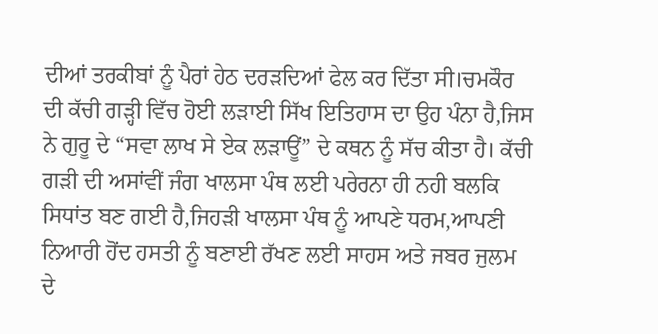ਦੀਆਂ ਤਰਕੀਬਾਂ ਨੂੰ ਪੈਰਾਂ ਹੇਠ ਦਰੜਦਿਆਂ ਫੇਲ ਕਰ ਦਿੱਤਾ ਸੀ।ਚਮਕੌਰ ਦੀ ਕੱਚੀ ਗੜ੍ਹੀ ਵਿੱਚ ਹੋਈ ਲੜਾਈ ਸਿੱਖ ਇਤਿਹਾਸ ਦਾ ਉਹ ਪੰਨਾ ਹੈ,ਜਿਸ ਨੇ ਗੁਰੂ ਦੇ “ਸਵਾ ਲਾਖ ਸੇ ਏਕ ਲੜਾਊਂ” ਦੇ ਕਥਨ ਨੂੰ ਸੱਚ ਕੀਤਾ ਹੈ। ਕੱਚੀ ਗੜੀ ਦੀ ਅਸਾਂਵੀਂ ਜੰਗ ਖਾਲਸਾ ਪੰਥ ਲਈ ਪਰੇਰਨਾ ਹੀ ਨਹੀ ਬਲਕਿ ਸਿਧਾਂਤ ਬਣ ਗਈ ਹੈ,ਜਿਹੜੀ ਖਾਲਸਾ ਪੰਥ ਨੂੰ ਆਪਣੇ ਧਰਮ,ਆਪਣੀ ਨਿਆਰੀ ਹੋਂਦ ਹਸਤੀ ਨੂੰ ਬਣਾਈ ਰੱਖਣ ਲਈ ਸਾਹਸ ਅਤੇ ਜਬਰ ਜੁਲਮ ਦੇ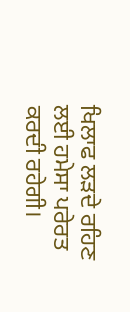ਖਿਲਾਫ ਲੜਦੇ ਰਹਿਣ ਲਈ ਹਮੇਸਾ ਪਰੇਰਤ ਕਰਦੀ ਰਹੇਗੀ।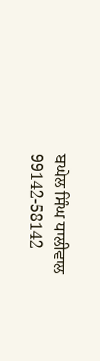ਬਘੇਲ ਸਿੰਘ ਧਾਲੀਵਾਲ
99142-58142